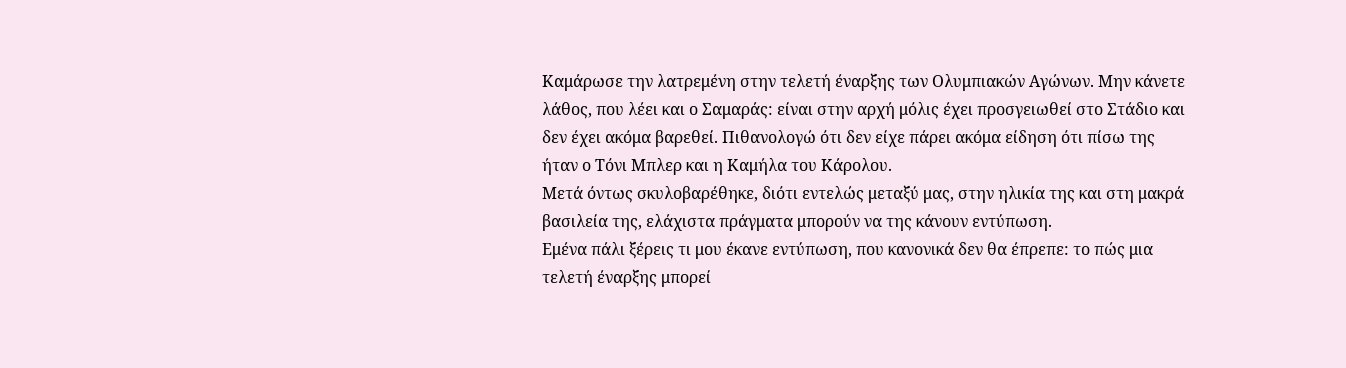Καμάρωσε την λατρεμένη στην τελετή έναρξης των Ολυμπιακών Αγώνων. Μην κάνετε λάθος, που λέει και ο Σαμαράς: είναι στην αρχή μόλις έχει προσγειωθεί στο Στάδιο και δεν έχει ακόμα βαρεθεί. Πιθανολογώ ότι δεν είχε πάρει ακόμα είδηση ότι πίσω της ήταν ο Τόνι Μπλερ και η Καμήλα του Κάρολου.
Μετά όντως σκυλοβαρέθηκε, διότι εντελώς μεταξύ μας, στην ηλικία της και στη μακρά βασιλεία της, ελάχιστα πράγματα μπορούν να της κάνουν εντύπωση.
Εμένα πάλι ξέρεις τι μου έκανε εντύπωση, που κανονικά δεν θα έπρεπε: το πώς μια τελετή έναρξης μπορεί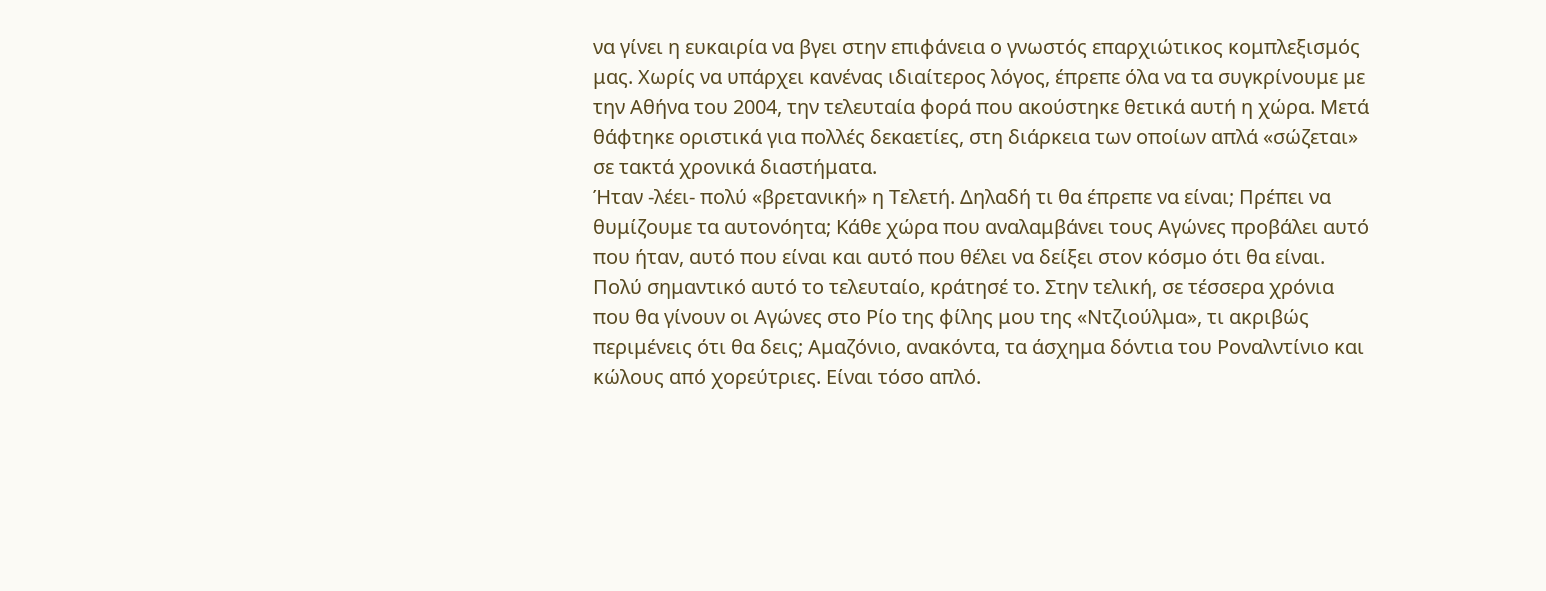να γίνει η ευκαιρία να βγει στην επιφάνεια ο γνωστός επαρχιώτικος κομπλεξισμός μας. Χωρίς να υπάρχει κανένας ιδιαίτερος λόγος, έπρεπε όλα να τα συγκρίνουμε με την Αθήνα του 2004, την τελευταία φορά που ακούστηκε θετικά αυτή η χώρα. Μετά θάφτηκε οριστικά για πολλές δεκαετίες, στη διάρκεια των οποίων απλά «σώζεται» σε τακτά χρονικά διαστήματα.
Ήταν -λέει- πολύ «βρετανική» η Τελετή. Δηλαδή τι θα έπρεπε να είναι; Πρέπει να θυμίζουμε τα αυτονόητα; Κάθε χώρα που αναλαμβάνει τους Αγώνες προβάλει αυτό που ήταν, αυτό που είναι και αυτό που θέλει να δείξει στον κόσμο ότι θα είναι. Πολύ σημαντικό αυτό το τελευταίο, κράτησέ το. Στην τελική, σε τέσσερα χρόνια που θα γίνουν οι Αγώνες στο Ρίο της φίλης μου της «Ντζιούλμα», τι ακριβώς περιμένεις ότι θα δεις; Αμαζόνιο, ανακόντα, τα άσχημα δόντια του Ροναλντίνιο και κώλους από χορεύτριες. Είναι τόσο απλό.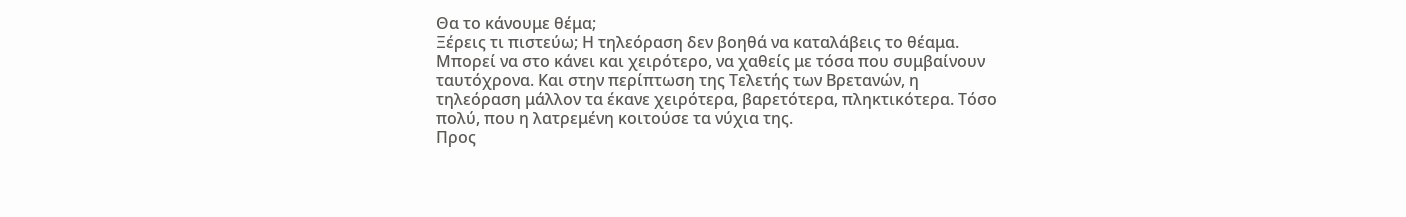Θα το κάνουμε θέμα;
Ξέρεις τι πιστεύω; Η τηλεόραση δεν βοηθά να καταλάβεις το θέαμα. Μπορεί να στο κάνει και χειρότερο, να χαθείς με τόσα που συμβαίνουν ταυτόχρονα. Και στην περίπτωση της Τελετής των Βρετανών, η τηλεόραση μάλλον τα έκανε χειρότερα, βαρετότερα, πληκτικότερα. Τόσο πολύ, που η λατρεμένη κοιτούσε τα νύχια της.
Προς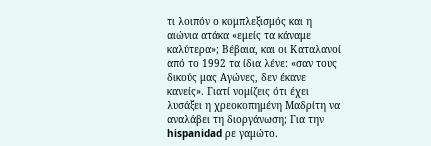τι λοιπόν ο κομπλεξισμός και η αιώνια ατάκα «εμείς τα κάναμε καλύτερα»; Βέβαια, και οι Καταλανοί από το 1992 τα ίδια λένε: «σαν τους δικούς μας Αγώνες, δεν έκανε κανείς». Γιατί νομίζεις ότι έχει λυσάξει η χρεοκοπημένη Μαδρίτη να αναλάβει τη διοργάνωση; Για την hispanidad ρε γαμώτο.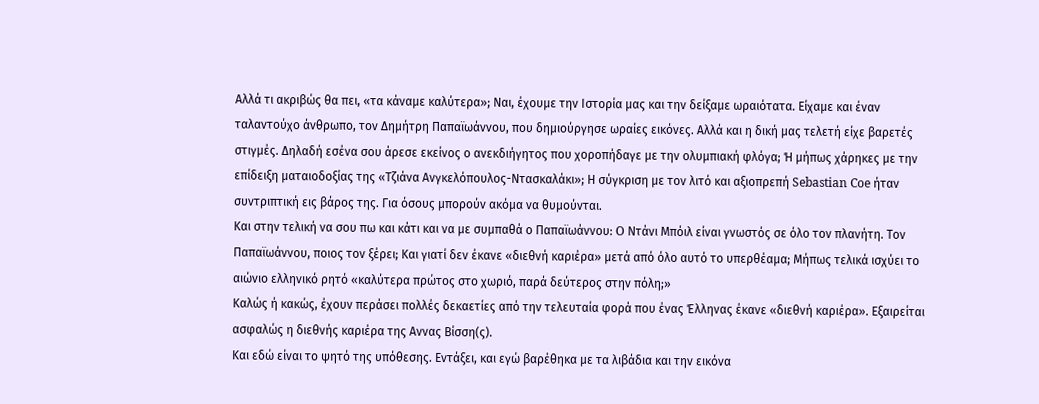Αλλά τι ακριβώς θα πει, «τα κάναμε καλύτερα»; Ναι, έχουμε την Ιστορία μας και την δείξαμε ωραιότατα. Είχαμε και έναν ταλαντούχο άνθρωπο, τον Δημήτρη Παπαϊωάννου, που δημιούργησε ωραίες εικόνες. Αλλά και η δική μας τελετή είχε βαρετές στιγμές. Δηλαδή εσένα σου άρεσε εκείνος ο ανεκδιήγητος που χοροπήδαγε με την ολυμπιακή φλόγα; Ή μήπως χάρηκες με την επίδειξη ματαιοδοξίας της «Τζιάνα Ανγκελόπουλος-Ντασκαλάκι»; Η σύγκριση με τον λιτό και αξιοπρεπή Sebastian Coe ήταν συντριπτική εις βάρος της. Για όσους μπορούν ακόμα να θυμούνται.
Και στην τελική να σου πω και κάτι και να με συμπαθά ο Παπαϊωάννου: O Ντάνι Μπόιλ είναι γνωστός σε όλο τον πλανήτη. Τον Παπαϊωάννου, ποιος τον ξέρει; Και γιατί δεν έκανε «διεθνή καριέρα» μετά από όλο αυτό το υπερθέαμα; Μήπως τελικά ισχύει το αιώνιο ελληνικό ρητό «καλύτερα πρώτος στο χωριό, παρά δεύτερος στην πόλη;»
Καλώς ή κακώς, έχουν περάσει πολλές δεκαετίες από την τελευταία φορά που ένας Έλληνας έκανε «διεθνή καριέρα». Εξαιρείται ασφαλώς η διεθνής καριέρα της Αννας Βίσση(ς).
Και εδώ είναι το ψητό της υπόθεσης. Εντάξει, και εγώ βαρέθηκα με τα λιβάδια και την εικόνα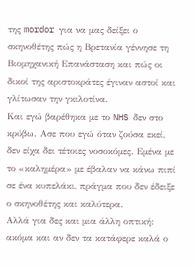της mordor για να μας δείξει ο σκηνοθέτης πώς η Βρετανία γέννησε τη Βιομηχανική Επανάσταση και πώς οι δικοί της αριστοκράτες έγιναν αστοί και γλίτωσαν την γκιλοτίνα.
Και εγώ βαρέθηκα με το NHS δεν στο κρύβω. Ασε που εγώ όταν ζούσα εκεί, δεν είχα δει τέτοιες νοσοκόμες. Εμένα με το «καλημέρα» με έβαλαν να κάνω πιπί σε ένα κυπελάκι, πράγμα που δεν έδειξε ο σκηνοθέτης και καλύτερα.
Αλλά για δες και μια άλλη οπτική: ακόμα και αν δεν τα κατάφερε καλά ο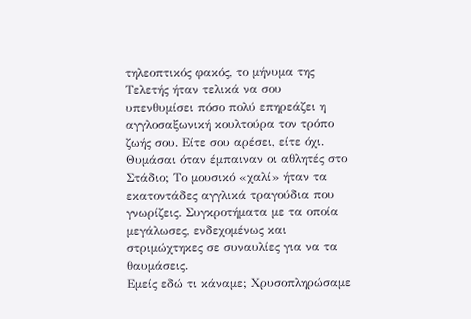τηλεοπτικός φακός, το μήνυμα της Τελετής ήταν τελικά να σου υπενθυμίσει πόσο πολύ επηρεάζει η αγγλοσαξωνική κουλτούρα τον τρόπο ζωής σου. Είτε σου αρέσει, είτε όχι.
Θυμάσαι όταν έμπαιναν οι αθλητές στο Στάδιο; Το μουσικό «χαλί» ήταν τα εκατοντάδες αγγλικά τραγούδια που γνωρίζεις. Συγκροτήματα με τα οποία μεγάλωσες, ενδεχομένως και στριμώχτηκες σε συναυλίες για να τα θαυμάσεις.
Εμείς εδώ τι κάναμε; Χρυσοπληρώσαμε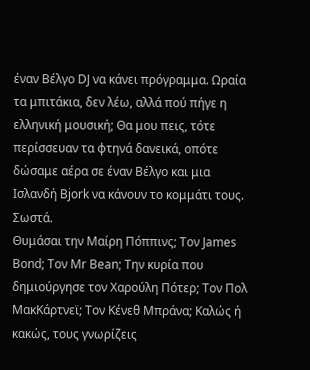έναν Βέλγο DJ να κάνει πρόγραμμα. Ωραία τα μπιτάκια, δεν λέω, αλλά πού πήγε η ελληνική μουσική; Θα μου πεις, τότε περίσσευαν τα φτηνά δανεικά, οπότε δώσαμε αέρα σε έναν Βέλγο και μια Ισλανδή Bjork να κάνουν το κομμάτι τους. Σωστά.
Θυμάσαι την Μαίρη Πόππινς; Τον James Bond; Τον Mr Bean; Την κυρία που δημιούργησε τον Χαρούλη Πότερ; Τον Πολ ΜακΚάρτνεϊ; Τον Κένεθ Μπράνα; Καλώς ή κακώς, τους γνωρίζεις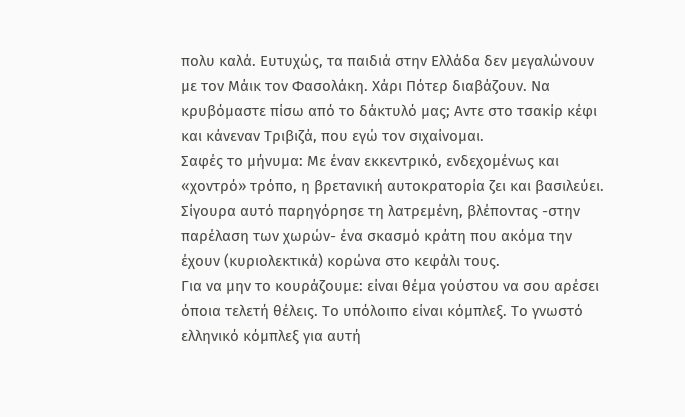πολυ καλά. Ευτυχώς, τα παιδιά στην Ελλάδα δεν μεγαλώνουν με τον Μάικ τον Φασολάκη. Χάρι Πότερ διαβάζουν. Να κρυβόμαστε πίσω από το δάκτυλό μας; Αντε στο τσακίρ κέφι και κάνεναν Τριβιζά, που εγώ τον σιχαίνομαι.
Σαφές το μήνυμα: Με έναν εκκεντρικό, ενδεχομένως και «χοντρό» τρόπο, η βρετανική αυτοκρατορία ζει και βασιλεύει. Σίγουρα αυτό παρηγόρησε τη λατρεμένη, βλέποντας -στην παρέλαση των χωρών- ένα σκασμό κράτη που ακόμα την έχουν (κυριολεκτικά) κορώνα στο κεφάλι τους.
Για να μην το κουράζουμε: είναι θέμα γούστου να σου αρέσει όποια τελετή θέλεις. Το υπόλοιπο είναι κόμπλεξ. Το γνωστό ελληνικό κόμπλεξ για αυτή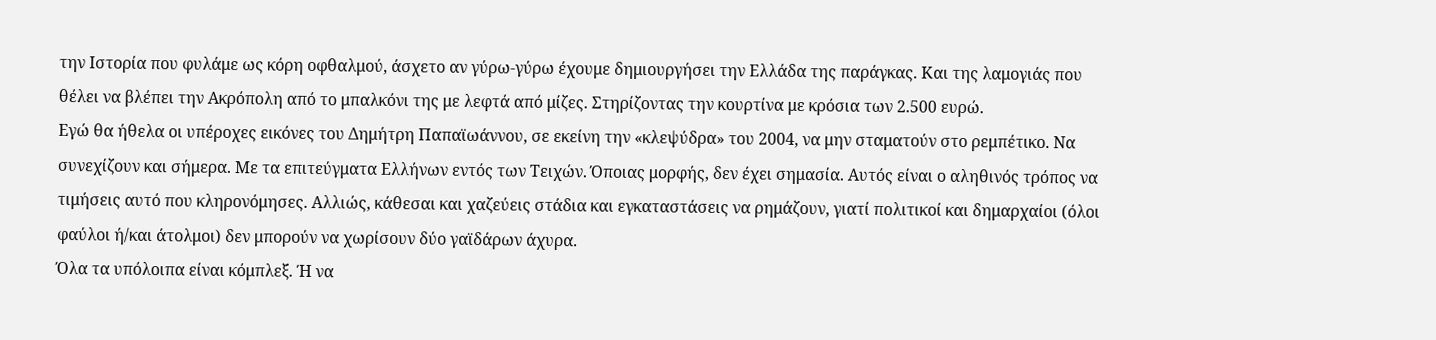την Ιστορία που φυλάμε ως κόρη οφθαλμού, άσχετο αν γύρω-γύρω έχουμε δημιουργήσει την Ελλάδα της παράγκας. Και της λαμογιάς που θέλει να βλέπει την Ακρόπολη από το μπαλκόνι της με λεφτά από μίζες. Στηρίζοντας την κουρτίνα με κρόσια των 2.500 ευρώ.
Εγώ θα ήθελα οι υπέροχες εικόνες του Δημήτρη Παπαϊωάννου, σε εκείνη την «κλεψύδρα» του 2004, να μην σταματούν στο ρεμπέτικο. Να συνεχίζουν και σήμερα. Με τα επιτεύγματα Ελλήνων εντός των Τειχών. Όποιας μορφής, δεν έχει σημασία. Αυτός είναι ο αληθινός τρόπος να τιμήσεις αυτό που κληρονόμησες. Αλλιώς, κάθεσαι και χαζεύεις στάδια και εγκαταστάσεις να ρημάζουν, γιατί πολιτικοί και δημαρχαίοι (όλοι φαύλοι ή/και άτολμοι) δεν μπορούν να χωρίσουν δύο γαϊδάρων άχυρα.
Όλα τα υπόλοιπα είναι κόμπλεξ. Ή να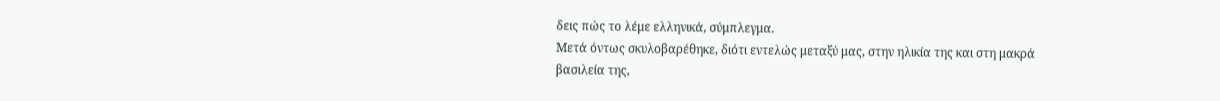δεις πώς το λέμε ελληνικά, σύμπλεγμα.
Μετά όντως σκυλοβαρέθηκε, διότι εντελώς μεταξύ μας, στην ηλικία της και στη μακρά βασιλεία της,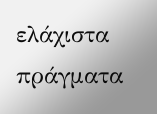ελάχιστα πράγματα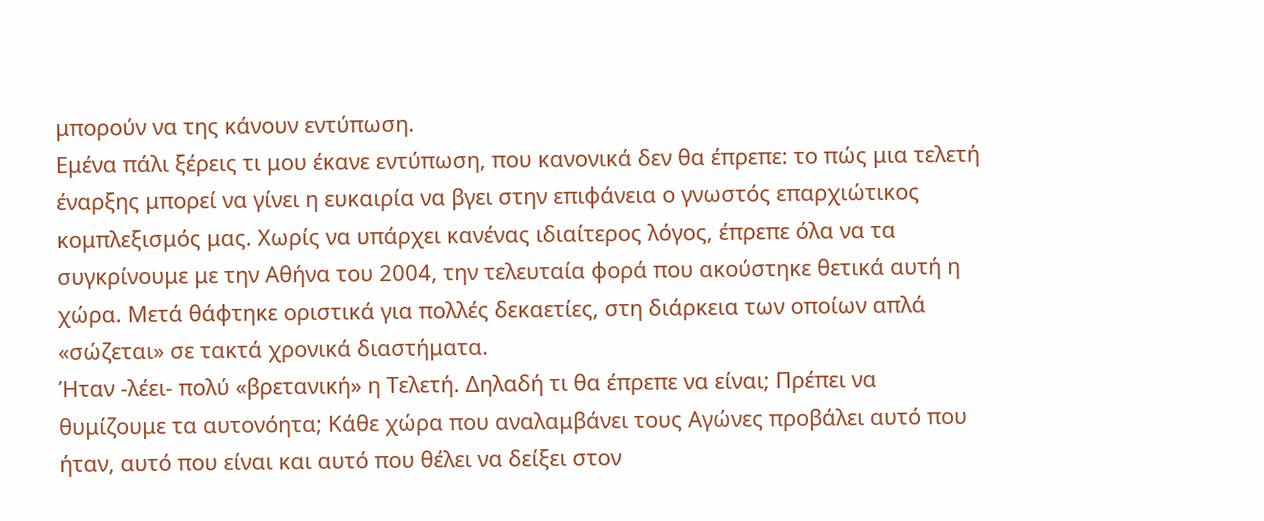μπορούν να της κάνουν εντύπωση.
Εμένα πάλι ξέρεις τι μου έκανε εντύπωση, που κανονικά δεν θα έπρεπε: το πώς μια τελετή έναρξης μπορεί να γίνει η ευκαιρία να βγει στην επιφάνεια ο γνωστός επαρχιώτικος κομπλεξισμός μας. Χωρίς να υπάρχει κανένας ιδιαίτερος λόγος, έπρεπε όλα να τα συγκρίνουμε με την Αθήνα του 2004, την τελευταία φορά που ακούστηκε θετικά αυτή η χώρα. Μετά θάφτηκε οριστικά για πολλές δεκαετίες, στη διάρκεια των οποίων απλά «σώζεται» σε τακτά χρονικά διαστήματα.
Ήταν -λέει- πολύ «βρετανική» η Τελετή. Δηλαδή τι θα έπρεπε να είναι; Πρέπει να θυμίζουμε τα αυτονόητα; Κάθε χώρα που αναλαμβάνει τους Αγώνες προβάλει αυτό που ήταν, αυτό που είναι και αυτό που θέλει να δείξει στον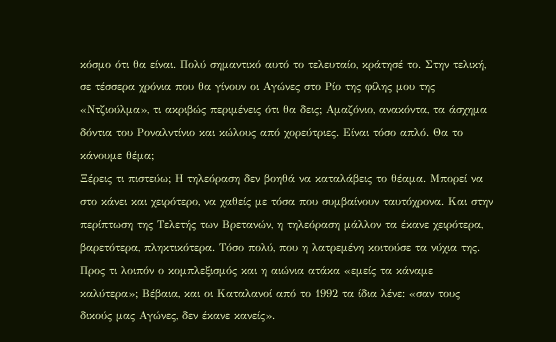κόσμο ότι θα είναι. Πολύ σημαντικό αυτό το τελευταίο, κράτησέ το. Στην τελική, σε τέσσερα χρόνια που θα γίνουν οι Αγώνες στο Ρίο της φίλης μου της «Ντζιούλμα», τι ακριβώς περιμένεις ότι θα δεις; Αμαζόνιο, ανακόντα, τα άσχημα δόντια του Ροναλντίνιο και κώλους από χορεύτριες. Είναι τόσο απλό. Θα το κάνουμε θέμα;
Ξέρεις τι πιστεύω; Η τηλεόραση δεν βοηθά να καταλάβεις το θέαμα. Μπορεί να στο κάνει και χειρότερο, να χαθείς με τόσα που συμβαίνουν ταυτόχρονα. Και στην περίπτωση της Τελετής των Βρετανών, η τηλεόραση μάλλον τα έκανε χειρότερα, βαρετότερα, πληκτικότερα. Τόσο πολύ, που η λατρεμένη κοιτούσε τα νύχια της.
Προς τι λοιπόν ο κομπλεξισμός και η αιώνια ατάκα «εμείς τα κάναμε καλύτερα»; Βέβαια, και οι Καταλανοί από το 1992 τα ίδια λένε: «σαν τους δικούς μας Αγώνες, δεν έκανε κανείς».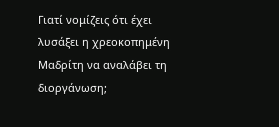Γιατί νομίζεις ότι έχει λυσάξει η χρεοκοπημένη Μαδρίτη να αναλάβει τη διοργάνωση;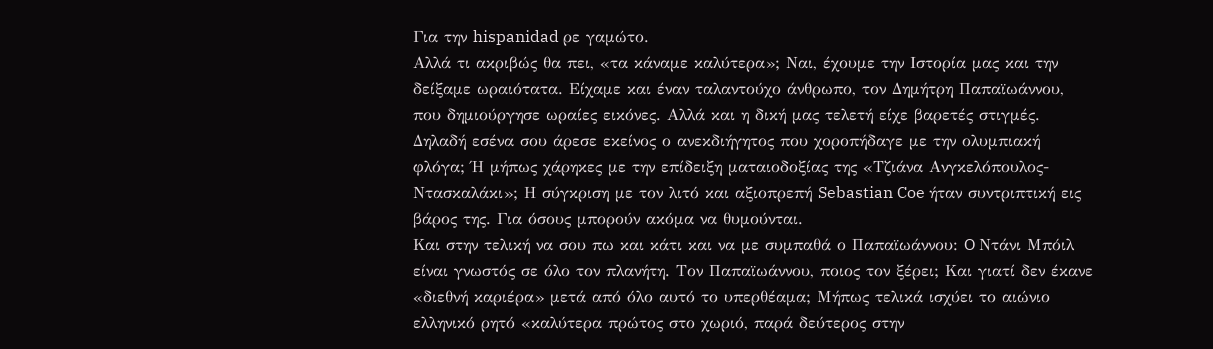Για την hispanidad ρε γαμώτο.
Αλλά τι ακριβώς θα πει, «τα κάναμε καλύτερα»; Ναι, έχουμε την Ιστορία μας και την δείξαμε ωραιότατα. Είχαμε και έναν ταλαντούχο άνθρωπο, τον Δημήτρη Παπαϊωάννου, που δημιούργησε ωραίες εικόνες. Αλλά και η δική μας τελετή είχε βαρετές στιγμές. Δηλαδή εσένα σου άρεσε εκείνος ο ανεκδιήγητος που χοροπήδαγε με την ολυμπιακή φλόγα; Ή μήπως χάρηκες με την επίδειξη ματαιοδοξίας της «Τζιάνα Ανγκελόπουλος-Ντασκαλάκι»; Η σύγκριση με τον λιτό και αξιοπρεπή Sebastian Coe ήταν συντριπτική εις βάρος της. Για όσους μπορούν ακόμα να θυμούνται.
Και στην τελική να σου πω και κάτι και να με συμπαθά ο Παπαϊωάννου: O Ντάνι Μπόιλ είναι γνωστός σε όλο τον πλανήτη. Τον Παπαϊωάννου, ποιος τον ξέρει; Και γιατί δεν έκανε «διεθνή καριέρα» μετά από όλο αυτό το υπερθέαμα; Μήπως τελικά ισχύει το αιώνιο ελληνικό ρητό «καλύτερα πρώτος στο χωριό, παρά δεύτερος στην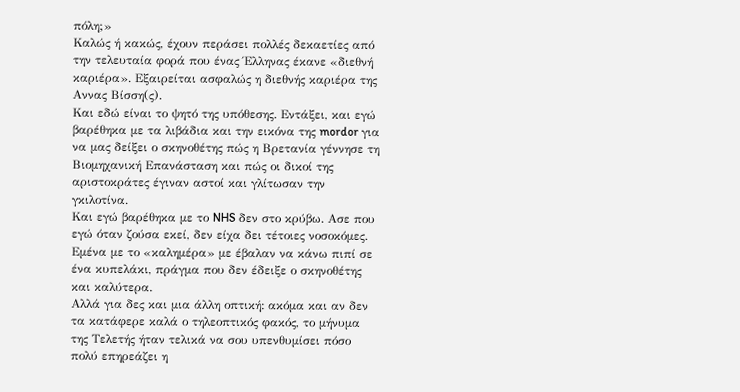πόλη;»
Καλώς ή κακώς, έχουν περάσει πολλές δεκαετίες από την τελευταία φορά που ένας Έλληνας έκανε «διεθνή καριέρα». Εξαιρείται ασφαλώς η διεθνής καριέρα της Αννας Βίσση(ς).
Και εδώ είναι το ψητό της υπόθεσης. Εντάξει, και εγώ βαρέθηκα με τα λιβάδια και την εικόνα της mordor για να μας δείξει ο σκηνοθέτης πώς η Βρετανία γέννησε τη Βιομηχανική Επανάσταση και πώς οι δικοί της αριστοκράτες έγιναν αστοί και γλίτωσαν την γκιλοτίνα.
Και εγώ βαρέθηκα με το NHS δεν στο κρύβω. Ασε που εγώ όταν ζούσα εκεί, δεν είχα δει τέτοιες νοσοκόμες. Εμένα με το «καλημέρα» με έβαλαν να κάνω πιπί σε ένα κυπελάκι, πράγμα που δεν έδειξε ο σκηνοθέτης και καλύτερα.
Αλλά για δες και μια άλλη οπτική: ακόμα και αν δεν τα κατάφερε καλά ο τηλεοπτικός φακός, το μήνυμα της Τελετής ήταν τελικά να σου υπενθυμίσει πόσο πολύ επηρεάζει η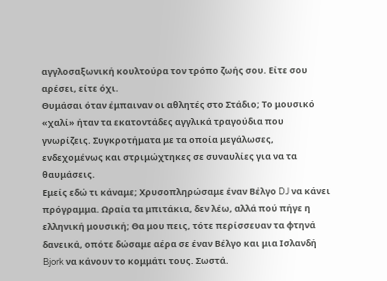αγγλοσαξωνική κουλτούρα τον τρόπο ζωής σου. Είτε σου αρέσει, είτε όχι.
Θυμάσαι όταν έμπαιναν οι αθλητές στο Στάδιο; Το μουσικό «χαλί» ήταν τα εκατοντάδες αγγλικά τραγούδια που γνωρίζεις. Συγκροτήματα με τα οποία μεγάλωσες, ενδεχομένως και στριμώχτηκες σε συναυλίες για να τα θαυμάσεις.
Εμείς εδώ τι κάναμε; Χρυσοπληρώσαμε έναν Βέλγο DJ να κάνει πρόγραμμα. Ωραία τα μπιτάκια, δεν λέω, αλλά πού πήγε η ελληνική μουσική; Θα μου πεις, τότε περίσσευαν τα φτηνά δανεικά, οπότε δώσαμε αέρα σε έναν Βέλγο και μια Ισλανδή Bjork να κάνουν το κομμάτι τους. Σωστά.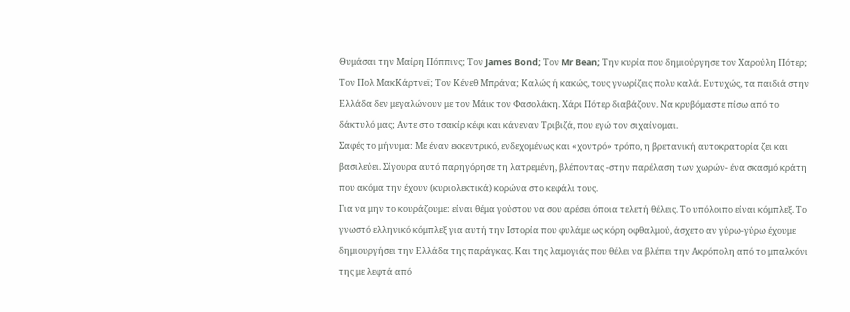Θυμάσαι την Μαίρη Πόππινς; Τον James Bond; Τον Mr Bean; Την κυρία που δημιούργησε τον Χαρούλη Πότερ; Τον Πολ ΜακΚάρτνεϊ; Τον Κένεθ Μπράνα; Καλώς ή κακώς, τους γνωρίζεις πολυ καλά. Ευτυχώς, τα παιδιά στην Ελλάδα δεν μεγαλώνουν με τον Μάικ τον Φασολάκη. Χάρι Πότερ διαβάζουν. Να κρυβόμαστε πίσω από το δάκτυλό μας; Αντε στο τσακίρ κέφι και κάνεναν Τριβιζά, που εγώ τον σιχαίνομαι.
Σαφές το μήνυμα: Με έναν εκκεντρικό, ενδεχομένως και «χοντρό» τρόπο, η βρετανική αυτοκρατορία ζει και βασιλεύει. Σίγουρα αυτό παρηγόρησε τη λατρεμένη, βλέποντας -στην παρέλαση των χωρών- ένα σκασμό κράτη που ακόμα την έχουν (κυριολεκτικά) κορώνα στο κεφάλι τους.
Για να μην το κουράζουμε: είναι θέμα γούστου να σου αρέσει όποια τελετή θέλεις. Το υπόλοιπο είναι κόμπλεξ. Το γνωστό ελληνικό κόμπλεξ για αυτή την Ιστορία που φυλάμε ως κόρη οφθαλμού, άσχετο αν γύρω-γύρω έχουμε δημιουργήσει την Ελλάδα της παράγκας. Και της λαμογιάς που θέλει να βλέπει την Ακρόπολη από το μπαλκόνι της με λεφτά από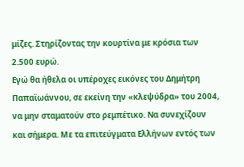μίζες. Στηρίζοντας την κουρτίνα με κρόσια των 2.500 ευρώ.
Εγώ θα ήθελα οι υπέροχες εικόνες του Δημήτρη Παπαϊωάννου, σε εκείνη την «κλεψύδρα» του 2004, να μην σταματούν στο ρεμπέτικο. Να συνεχίζουν και σήμερα. Με τα επιτεύγματα Ελλήνων εντός των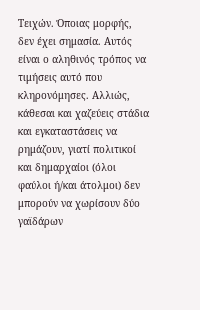Τειχών. Όποιας μορφής, δεν έχει σημασία. Αυτός είναι ο αληθινός τρόπος να τιμήσεις αυτό που κληρονόμησες. Αλλιώς, κάθεσαι και χαζεύεις στάδια και εγκαταστάσεις να ρημάζουν, γιατί πολιτικοί και δημαρχαίοι (όλοι φαύλοι ή/και άτολμοι) δεν μπορούν να χωρίσουν δύο γαϊδάρων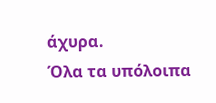άχυρα.
Όλα τα υπόλοιπα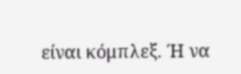είναι κόμπλεξ. Ή να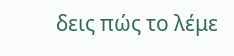δεις πώς το λέμε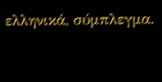ελληνικά, σύμπλεγμα.